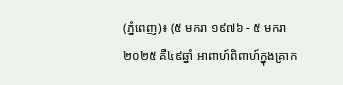(ភ្នំពេញ)៖ (៥ មករា ១៩៧៦ - ៥ មករា ២០២៥ គឺ៤៩ឆ្នាំ អាពាហ៍ពិពាហ៍ក្នុងគ្រាក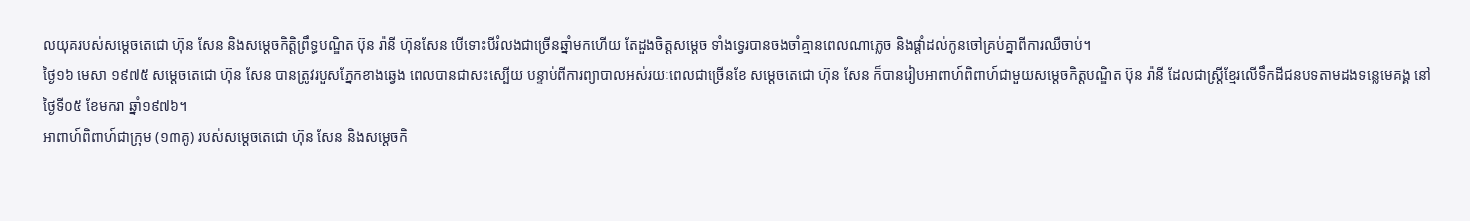លយុគរបស់សម្តេចតេជោ ហ៊ុន សែន និងសម្តេចកិត្តិព្រឹទ្ធបណ្ឌិត ប៊ុន រ៉ានី ហ៊ុនសែន បើទោះបីរំលងជាច្រើនឆ្នាំមកហើយ តែដួងចិត្តសម្តេច ទាំងទ្វេរបានចងចាំគ្មានពេលណាភ្លេច និងផ្តាំដល់កូនចៅគ្រប់គ្នាពីការឈឺចាប់។
ថ្ងៃ១៦ មេសា ១៩៧៥ សម្តេចតេជោ ហ៊ុន សែន បានត្រូវរបួសភ្នែកខាងឆ្វេង ពេលបានជាសះស្បើយ បន្ទាប់ពីការព្យាបាលអស់រយៈពេលជាច្រើនខែ សម្តេចតេជោ ហ៊ុន សែន ក៏បានរៀបអាពាហ៍ពិពាហ៍ជាមួយសម្តេចកិត្តបណ្ឌិត ប៊ុន រ៉ានី ដែលជាស្ត្រីខ្មែរលើទឹកដីជនបទតាមដងទន្លេមេគង្គ នៅថ្ងៃទី០៥ ខែមករា ឆ្នាំ១៩៧៦។
អាពាហ៍ពិពាហ៍ជាក្រុម (១៣គូ) របស់សម្តេចតេជោ ហ៊ុន សែន និងសម្តេចកិ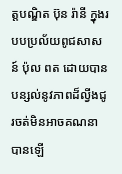ត្តបណ្ឌិត ប៊ុន រ៉ានី ក្នុងរបបប្រល័យពូជសាសន៍ ប៉ុល ពត ដោយបានបន្សល់នូវភាពដ៏ល្វីងជូរចត់មិនអាចគណនាបានឡើ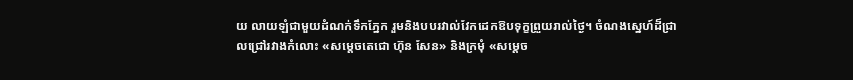យ លាយឡំជាមួយដំណក់ទឹកភ្នែក រួមនិងបបរវាល់វែកដេកឱបទុក្ខព្រួយរាល់ថ្ងៃ។ ចំណងស្នេហ៍ដ៏ជ្រាលជ្រៅរវាងកំលោះ «សម្តេចតេជោ ហ៊ុន សែន» និងក្រមុំ «សម្តេច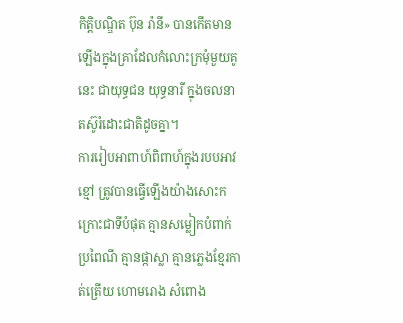កិត្តិបណ្ឌិត ប៊ុន រ៉ានី» បានកើតមានឡើងក្នុងគ្រាដែលកំលោះក្រមុំមួយគូនេះ ជាយុទ្ធជន យុទ្ធនារី ក្នុងចលនា តស៊ូរំដោះជាតិដូចគ្នា។
ការរៀបអាពាហ៍ពិពាហ៍ក្នុងរបបអាវខ្មៅ ត្រូវបានធ្វើឡើងយ៉ាងសោះកក្រោះជាទីបំផុត គ្មានសម្លៀកបំពាក់ប្រពៃណី គ្មានផ្កាស្លា គ្មានភ្លេងខ្មែរកាត់ត្រើយ ហោមរោង សំពោង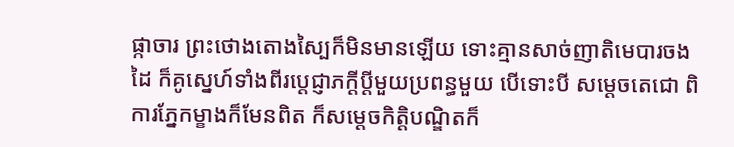ផ្កាចារ ព្រះថោងតោងស្បៃក៏មិនមានឡើយ ទោះគ្មានសាច់ញាតិមេបារចងដៃ ក៏គូស្នេហ៍ទាំងពីរប្តេជ្ញាភក្តីប្តីមួយប្រពន្ធមួយ បើទោះបី សម្តេចតេជោ ពិការភ្នែកម្ខាងក៏មែនពិត ក៏សម្តេចកិត្តិបណ្ឌិតក៏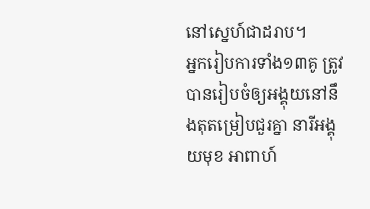នៅស្នេហ៍ជាដរាប។
អ្នករៀបការទាំង១៣គូ ត្រូវបានរៀបចំឲ្យអង្គុយនៅនឹងតុតម្រៀបជួរគ្នា នារីអង្គុយមុខ អាពាហ៍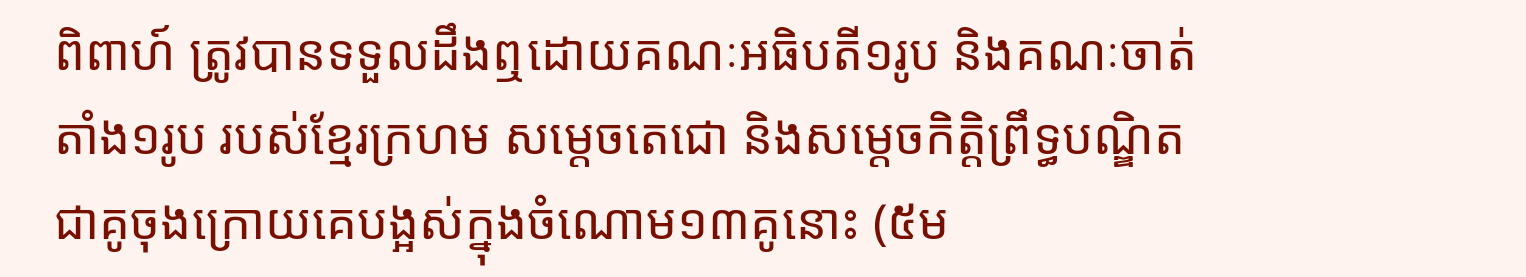ពិពាហ៍ ត្រូវបានទទួលដឹងឮដោយគណៈអធិបតី១រូប និងគណៈចាត់តាំង១រូប របស់ខ្មែរក្រហម សម្តេចតេជោ និងសម្តេចកិត្តិព្រឹទ្ធបណ្ឌិត ជាគូចុងក្រោយគេបង្អស់ក្នុងចំណោម១៣គូនោះ (៥ម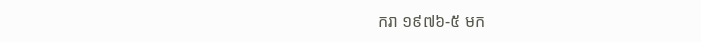ករា ១៩៧៦-៥ មក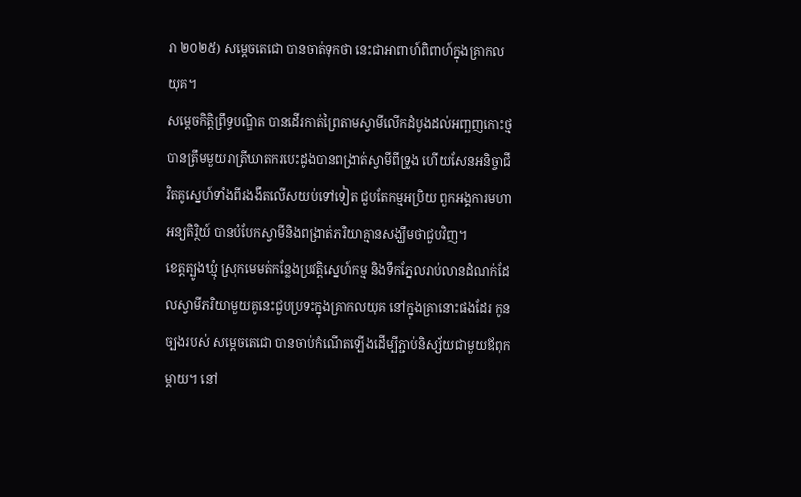រា ២០២៥) សម្តេចតេជោ បានចាត់ទុកថា នេះជាអាពាហ៍ពិពាហ៍ក្នុងគ្រាកលយុគ។
សម្តេចកិត្តិព្រឹទ្ធបណ្ឌិត បានដើរកាត់ព្រៃតាមស្វាមីលើកដំបូងដល់អញ្ឆញកោះថ្ម បានត្រឹមមួយរាត្រីឃាតករបេះដូងបានពង្រាត់ស្វាមីពីទ្រូង ហើយសែនអនិច្ចាជីវិតគូស្នេហ៍ទាំងពីរងងឹតលើសយប់ទៅទៀត ជួបតែកម្មអប្រិយ ពួកអង្គការមហាអន្យតិរិ្ថយ៍ បានបំបែកស្វាមីនិងពង្រាត់ភរិយាគ្មានសង្ឃឹមថាជួបវិញ។
ខេត្តត្បូងឃ្មុំ ស្រុកមេមត់កន្លែងប្រវត្តិស្នេហ៍កម្ម និងទឹកភ្នែលរាប់លានដំណក់ដែលស្វាមីភរិយាមួយគូនេះជួបប្រទះក្នុងគ្រាកលយុគ នៅក្នុងគ្រានោះផងដែរ កូនច្បងរបស់ សម្តេចតេជោ បានចាប់កំណើតឡើងដើម្បីភ្ជាប់និស្ស័យជាមួយឪពុកម្តាយ។ នៅ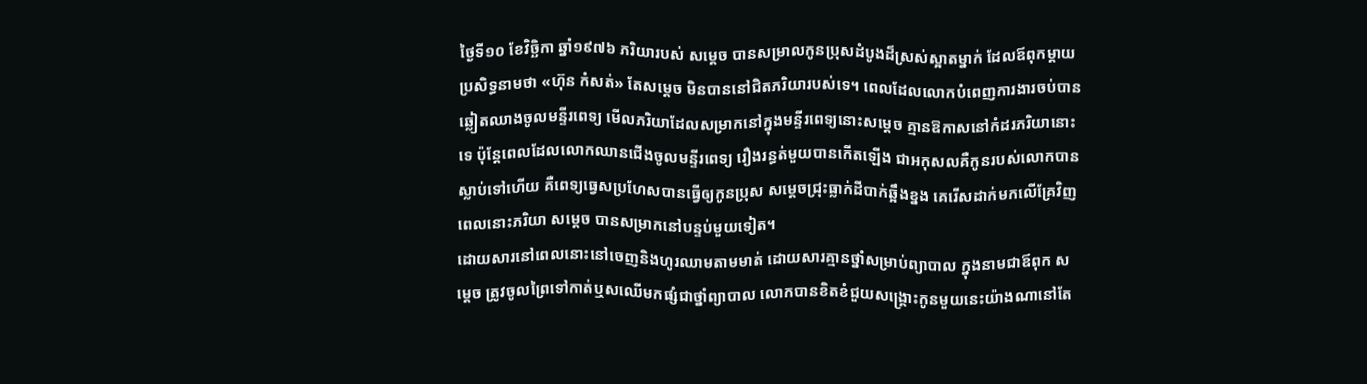ថ្ងៃទី១០ ខែវិច្ឆិកា ឆ្នាំ១៩៧៦ ភរិយារបស់ សម្តេច បានសម្រាលកូនប្រុសដំបូងដ៏ស្រស់ស្អាតម្នាក់ ដែលឪពុកម្តាយប្រសិទ្ធនាមថា «ហ៊ុន កំសត់» តែសម្តេច មិនបាននៅជិតភរិយារបស់ទេ។ ពេលដែលលោកបំពេញការងារចប់បានឆ្លៀតឈាងចូលមន្ទីរពេទ្យ មើលភរិយាដែលសម្រាកនៅក្នុងមន្ទីរពេទ្យនោះសម្តេច គ្មានឱកាសនៅកំដរភរិយានោះទេ ប៉ុន្តែពេលដែលលោកឈានជើងចូលមន្ទីរពេទ្យ រឿងរន្ធត់មួយបានកើតឡើង ជាអកុសលគឺកូនរបស់លោកបានស្លាប់ទៅហើយ គឺពេទ្យធ្វេសប្រហែសបានធ្វើឲ្យកូនប្រុស សម្តេចជ្រុះធ្លាក់ដីបាក់ឆ្អឹងខ្នង គេរើសដាក់មកលើគ្រែវិញ ពេលនោះភរិយា សម្តេច បានសម្រាកនៅបន្ទប់មួយទៀត។
ដោយសារនៅពេលនោះនៅចេញនិងហូរឈាមតាមមាត់ ដោយសារគ្មានថ្នាំសម្រាប់ព្យាបាល ក្នុងនាមជាឪពុក សម្តេច ត្រូវចូលព្រៃទៅកាត់ឬសឈើមកផ្សំជាថ្នាំព្យាបាល លោកបានខិតខំជួយសង្គ្រោះកូនមួយនេះយ៉ាងណានៅតែ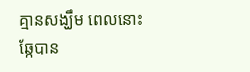គ្មានសង្ឃឹម ពេលនោះឆ្កែបាន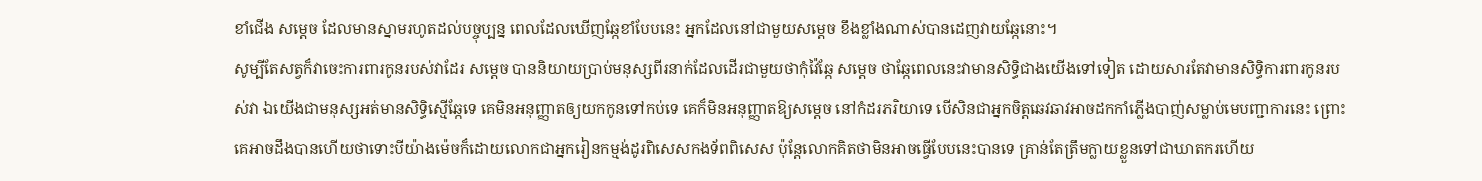ខាំជើង សម្តេច ដែលមានស្នាមរហូតដល់បច្ចុប្បន្ន ពេលដែលឃើញឆ្កែខាំបែបនេះ អ្នកដែលនៅជាមួយសម្តេច ខឹងខ្លាំងណាស់បានដេញវាយឆ្កែនោះ។
សូម្បីតែសត្វក៏វាចេះការពារកូនរបស់វាដែរ សម្តេច បាននិយាយប្រាប់មនុស្សពីរនាក់ដែលដើរជាមួយថាកុំវ៉ៃឆ្កែ សម្តេច ថាឆ្កែពេលនេះវាមានសិទ្ធិជាងយើងទៅទៀត ដោយសារតែវាមានសិទ្ធិការពារកូនរបស់វា ឯយើងជាមនុស្សអត់មានសិទ្ធិស្មើឆ្កែទេ គេមិនអនុញ្ញាតឲ្យយកកូនទៅកប់ទេ គេក៏មិនអនុញ្ញាតឱ្យសម្តេច នៅកំដរភរិយាទេ បើសិនជាអ្នកចិត្តឆេវឆាវអាចដកកាំភ្លើងបាញ់សម្លាប់មេបញ្ជាការនេះ ព្រោះគេអាចដឹងបានហើយថាទោះបីយ៉ាងម៉េចក៏ដោយលោកជាអ្នករៀនកម្មង់ដូរពិសេសកងទ័ពពិសេស ប៉ុន្តែលោកគិតថាមិនអាចធ្វើបែបនេះបានទេ គ្រាន់តែត្រឹមក្លាយខ្លួនទៅជាឃាតករហើយ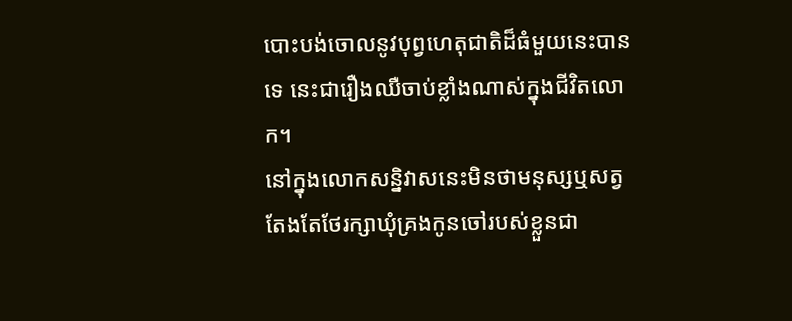បោះបង់ចោលនូវបុព្វហេតុជាតិដ៏ធំមួយនេះបានទេ នេះជារឿងឈឺចាប់ខ្លាំងណាស់ក្នុងជីវិតលោក។
នៅក្នុងលោកសន្និវាសនេះមិនថាមនុស្សឬសត្វ តែងតែថែរក្សាឃុំគ្រងកូនចៅរបស់ខ្លួនជា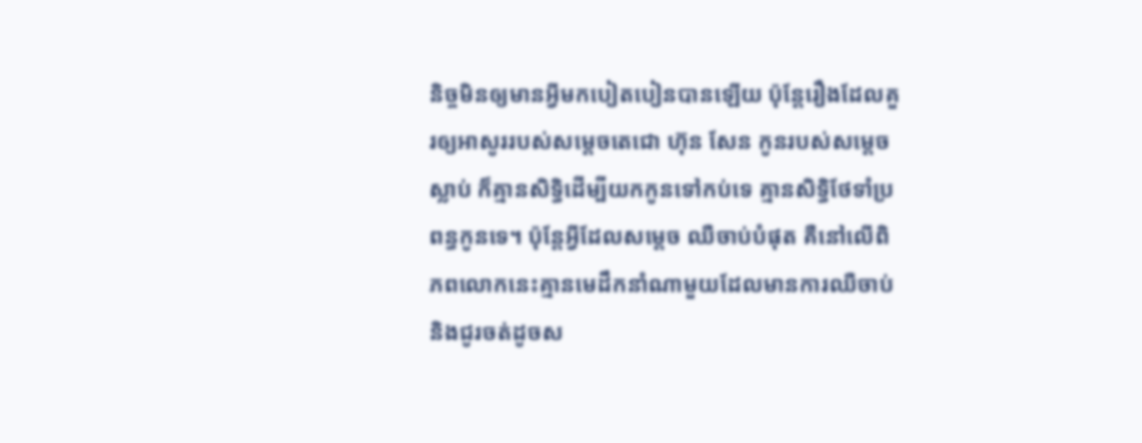និច្ចមិនឲ្យមានអ្វីមកបៀតបៀនបានឡើយ ប៉ុន្តែរឿងដែលគួរឲ្យអាសូររបស់សម្តេចតេជោ ហ៊ុន សែន កូនរបស់សម្តេចស្លាប់ ក៏គ្មានសិទ្ធិដើម្បីយកកូនទៅកប់ទេ គ្មានសិទ្ធិថែទាំប្រពន្ធកូនទេ។ ប៉ុន្តែអ្វីដែលសម្តេច ឈឺចាប់បំផុត គឺនៅលើពិភពលោកនេះគ្មានមេដឹកនាំណាមួយដែលមានការឈឺចាប់ និងជូរចត់ដូចស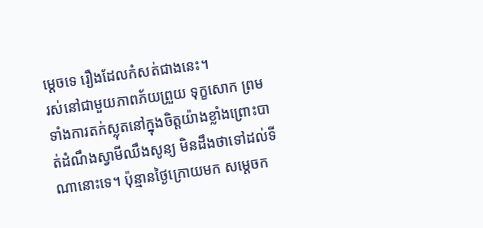ម្តេចទេ រឿងដែលកំសត់ជាងនេះ។
រស់នៅជាមួយភាពភ័យព្រួយ ទុក្ខសោក ព្រមទាំងការតក់ស្លុតនៅក្នុងចិត្តយ៉ាងខ្លាំងព្រោះបាត់ដំណឹងស្វាមីឈឹងសូន្យ មិនដឹងថាទៅដល់ទីណានោះទេ។ ប៉ុន្មានថ្ងៃក្រោយមក សម្តេចក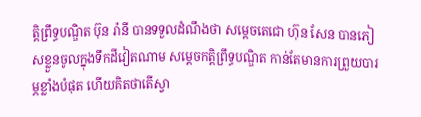ត្តិព្រឹទ្ធបណ្ឌិត ប៊ុន រ៉ានី បានទទួលដំណឹងថា សម្តេចតេជោ ហ៊ុន សែន បានភៀសខ្លួនចូលក្នុងទឹកដីវៀតណាម សម្តេចកត្តិព្រឹទ្ធបណ្ឌិត កាន់តែមានការព្រួយបារម្ភខ្លាំងបំផុត ហើយគិតថាតើស្វា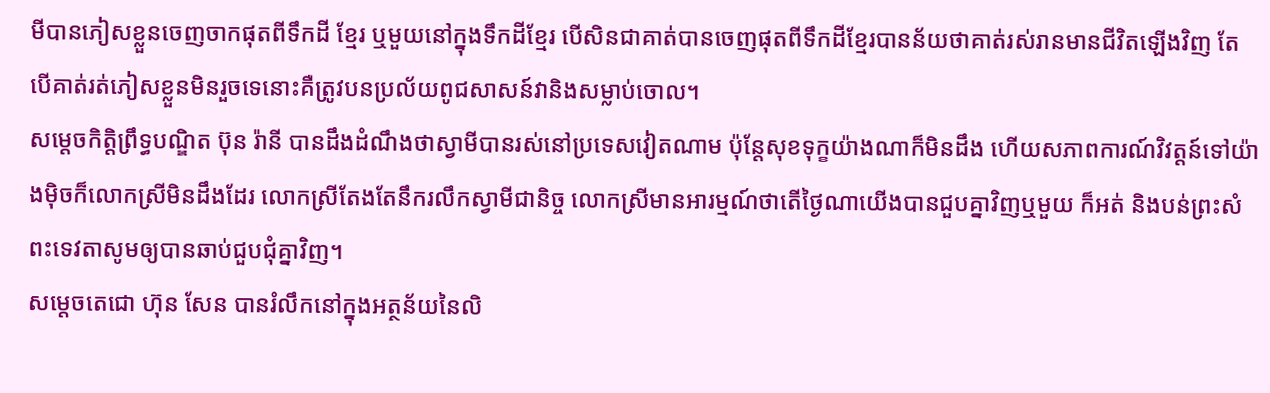មីបានភៀសខ្លួនចេញចាកផុតពីទឹកដី ខ្មែរ ឬមួយនៅក្នុងទឹកដីខ្មែរ បើសិនជាគាត់បានចេញផុតពីទឹកដីខ្មែរបានន័យថាគាត់រស់រានមានជីវិតឡើងវិញ តែបើគាត់រត់ភៀសខ្លួនមិនរួចទេនោះគឺត្រូវបនប្រល័យពូជសាសន៍វានិងសម្លាប់ចោល។
សម្តេចកិត្តិព្រឹទ្ធបណ្ឌិត ប៊ុន រ៉ានី បានដឹងដំណឹងថាស្វាមីបានរស់នៅប្រទេសវៀតណាម ប៉ុន្តែសុខទុក្ខយ៉ាងណាក៏មិនដឹង ហើយសភាពការណ៍វិវត្តន៍ទៅយ៉ាងម៉ិចក៏លោកស្រីមិនដឹងដែរ លោកស្រីតែងតែនឹករលឹកស្វាមីជានិច្ច លោកស្រីមានអារម្មណ៍ថាតើថ្ងៃណាយើងបានជួបគ្នាវិញឬមួយ ក៏អត់ និងបន់ព្រះសំពះទេវតាសូមឲ្យបានឆាប់ជួបជុំគ្នាវិញ។
សម្តេចតេជោ ហ៊ុន សែន បានរំលឹកនៅក្នុងអត្ថន័យនៃលិ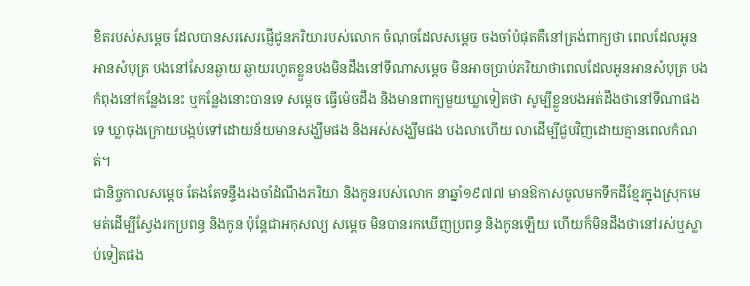ខិតរបស់សម្តេច ដែលបានសរសេរផ្ញើជូនភរិយារបស់លោក ចំណុចដែលសម្តេច ចងចាំបំផុតគឺនៅត្រង់ពាក្យថា ពេលដែលអូនអានសំបុត្រ បងនៅសែនឆ្ងាយ ឆ្ងាយរហូតខ្លួនបងមិនដឹងនៅទីណាសម្តេច មិនអាចប្រាប់ភរិយាថាពេលដែលអូនអានសំបុត្រ បងកំពុងនៅកន្លែងនេះ ឬកន្លែងនោះបានទេ សម្តេច ធ្វើម៉េចដឹង និងមានពាក្យមួយឃ្លាទៀតថា សូម្បីខ្លួនបងអត់ដឹងថានៅទីណាផងទេ ឃ្លាចុងក្រោយបង្កប់ទៅដោយន័យមានសង្ឃឹមផង និងអស់សង្ឃឹមផង បងលាហើយ លាដើម្បីជួបវិញដោយគ្មានពេលកំណត់។
ជានិច្ចកាលសម្តេច តែងតែទន្ទឹងរងចាំដំណឹងភរិយា និងកូនរបស់លោក នាឆ្នាំ១៩៧៧ មានឱកាសចូលមកទឹកដីខ្មែរក្នុងស្រុកមេមត់ដើម្បីស្វែងរកប្រពន្ធ និងកូន ប៉ុន្តែជាអកុសល្យ សម្តេច មិនបានរកឃើញប្រពន្ធ និងកូនឡើយ ហើយក៏មិនដឹងថានៅរស់ឬស្លាប់ទៀតផង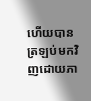ហើយបានត្រឡប់មកវិញដោយភា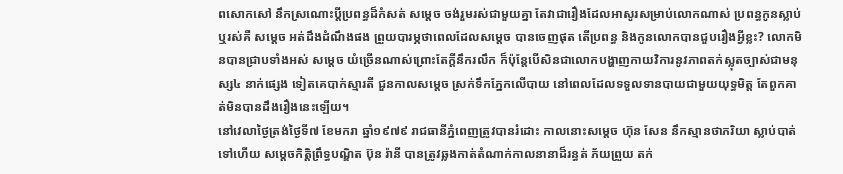ពសោកសៅ នឹកស្រណោះប្តីប្រពន្ធដ៏កំសត់ សម្តេច ចង់រួមរស់ជាមួយគ្នា តែវាជារឿងដែលអាសូរសម្រាប់លោកណាស់ ប្រពន្ធកូនស្លាប់ឬរស់គឺ សម្តេច អត់ដឹងដំណឹងផង ព្រួយបារម្ភថាពេលដែលសម្តេច បានចេញផុត តើប្រពន្ធ និងកូនលោកបានជួបរឿងអ្វីខ្លះ? លោកមិនបានជ្រាបទាំងអស់ សម្តេច យំច្រើនណាស់ព្រោះតែក្តីនឹករលឹក ក៏ប៉ុន្តែបើសិនជាលោកបង្ហាញកាយវិការនូវភាពតក់ស្លុតច្បាស់ជាមនុស្ស៤ នាក់ផ្សេង ទៀតគេបាក់ស្មារតី ជួនកាលសម្តេច ស្រក់ទឹកភ្នែកលើបាយ នៅពេលដែលទទួលទានបាយជាមួយយុទ្ធមិត្ត តែពួកគាត់មិនបានដឹងរឿងនេះឡើយ។
នៅវេលាថ្ងៃត្រង់ថ្ងៃទី៧ ខែមករា ឆ្នាំ១៩៧៩ រាជធានីភ្នំពេញត្រូវបានរំដោះ កាលនោះសម្តេច ហ៊ុន សែន នឹកស្មានថាភរិយា ស្លាប់បាត់ទៅហើយ សម្តេចកិត្តិព្រឹទ្ធបណ្ឌិត ប៊ុន រ៉ានី បានត្រូវឆ្លងកាត់តំណាក់កាលនានាដ៏រន្ធត់ ភ័យព្រួយ តក់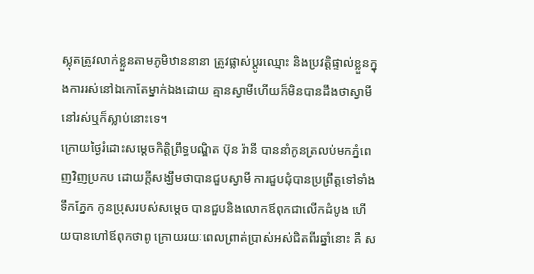ស្លុតត្រូវលាក់ខ្លួនតាមភូមិឋាននានា ត្រូវផ្លាស់ប្តូរឈ្មោះ និងប្រវត្តិផ្ទាល់ខ្លួនក្នុងការរស់នៅឯកោតែម្នាក់ឯងដោយ គ្មានស្វាមីហើយក៏មិនបានដឹងថាស្វាមីនៅរស់ឬក៏ស្លាប់នោះទេ។
ក្រោយថ្ងៃរំដោះសម្តេចកិត្តិព្រឹទ្ធបណ្ឌិត ប៊ុន រ៉ានី បាននាំកូនត្រលប់មកភ្នំពេញវិញប្រកប ដោយក្តីសង្ឃឹមថាបានជួបស្វាមី ការជួបជុំបានប្រព្រឹត្តទៅទាំងទឹកភ្នែក កូនប្រុសរបស់សម្តេច បានជួបនិងលោកឪពុកជាលើកដំបូង ហើយបានហៅឪពុកថាពូ ក្រោយរយៈពេលព្រាត់ប្រាស់អស់ជិតពីរឆ្នាំនោះ គឺ ស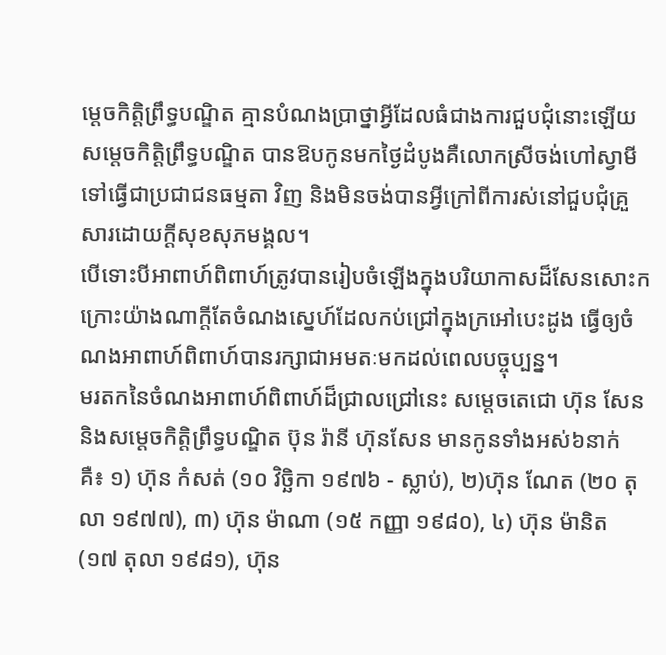ម្តេចកិត្តិព្រឹទ្ធបណ្ឌិត គ្មានបំណងប្រាថ្នាអ្វីដែលធំជាងការជួបជុំនោះឡើយ សម្តេចកិត្តិព្រឹទ្ធបណ្ឌិត បានឱបកូនមកថ្ងៃដំបូងគឺលោកស្រីចង់ហៅស្វាមីទៅធ្វើជាប្រជាជនធម្មតា វិញ និងមិនចង់បានអ្វីក្រៅពីការស់នៅជួបជុំគ្រួសារដោយក្តីសុខសុភមង្គល។
បើទោះបីអាពាហ៍ពិពាហ៍ត្រូវបានរៀបចំឡើងក្នុងបរិយាកាសដ៏សែនសោះកក្រោះយ៉ាងណាក្តីតែចំណងស្នេហ៍ដែលកប់ជ្រៅក្នុងក្រអៅបេះដូង ធ្វើឲ្យចំណងអាពាហ៍ពិពាហ៍បានរក្សាជាអមតៈមកដល់ពេលបច្ចុប្បន្ន។
មរតកនៃចំណងអាពាហ៍ពិពាហ៍ដ៏ជ្រាលជ្រៅនេះ សម្តេចតេជោ ហ៊ុន សែន និងសម្តេចកិត្តិព្រឹទ្ធបណ្ឌិត ប៊ុន រ៉ានី ហ៊ុនសែន មានកូនទាំងអស់៦នាក់ គឺ៖ ១) ហ៊ុន កំសត់ (១០ វិច្ឆិកា ១៩៧៦ - ស្លាប់), ២)ហ៊ុន ណែត (២០ តុលា ១៩៧៧), ៣) ហ៊ុន ម៉ាណា (១៥ កញ្ញា ១៩៨០), ៤) ហ៊ុន ម៉ានិត (១៧ តុលា ១៩៨១), ហ៊ុន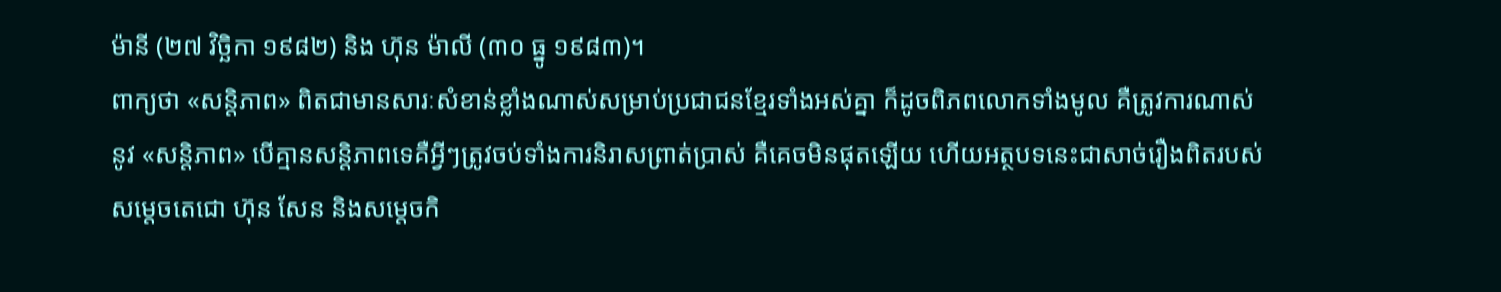ម៉ានី (២៧ វិច្ឆិកា ១៩៨២) និង ហ៊ុន ម៉ាលី (៣០ ធ្នូ ១៩៨៣)។
ពាក្យថា «សន្តិភាព» ពិតជាមានសារៈសំខាន់ខ្លាំងណាស់សម្រាប់ប្រជាជនខ្មែរទាំងអស់គ្នា ក៏ដូចពិភពលោកទាំងមូល គឺត្រូវការណាស់នូវ «សន្តិភាព» បើគ្មានសន្តិភាពទេគឺអ្វីៗត្រូវចប់ទាំងការនិរាសព្រាត់ប្រាស់ គឺគេចមិនផុតឡើយ ហើយអត្ថបទនេះជាសាច់រឿងពិតរបស់សម្តេចតេជោ ហ៊ុន សែន និងសម្តេចកិ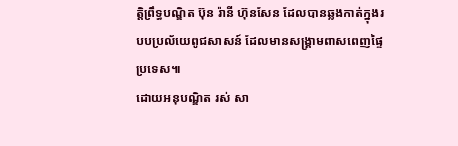ត្តិព្រឹទ្ធបណ្ឌិត ប៊ុន រ៉ានី ហ៊ុនសែន ដែលបានឆ្លងកាត់ក្នុងរបបប្រល័យេពូជសាសន៍ ដែលមានសង្គ្រាមពាសពេញផ្ទៃប្រទេស៕
ដោយអនុបណ្ឌិត រស់ សា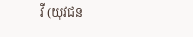វី (យុវជន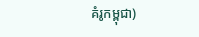គំរូកម្ពុជា)